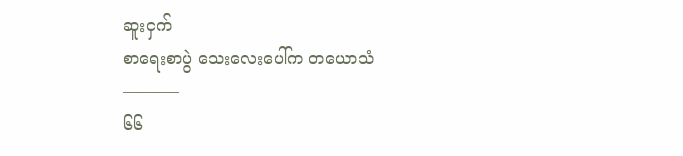ဆူးငှက်
စာရေးစာပွဲ သေးလေးပေါ်က တယောသံ
———–
၆၆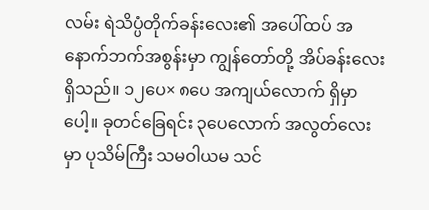လမ်း ရဲသိပ္ပံတိုက်ခန်းလေး၏ အပေါ်ထပ် အနောက်ဘက်အစွန်းမှာ ကျွန်တော်တို့ အိပ်ခန်းလေးရှိသည်။ ၁၂ပေ× ၈ပေ အကျယ်လောက် ရှိမှာပေါ့။ ခုတင်ခြေရင်း ၃ပေလောက် အလွတ်လေးမှာ ပုသိမ်ကြီး သမဝါယမ သင်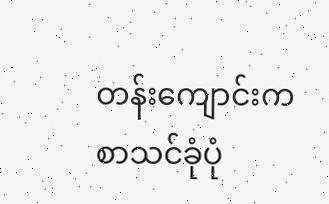တန်းကျောင်းက စာသင်ခုံပုံ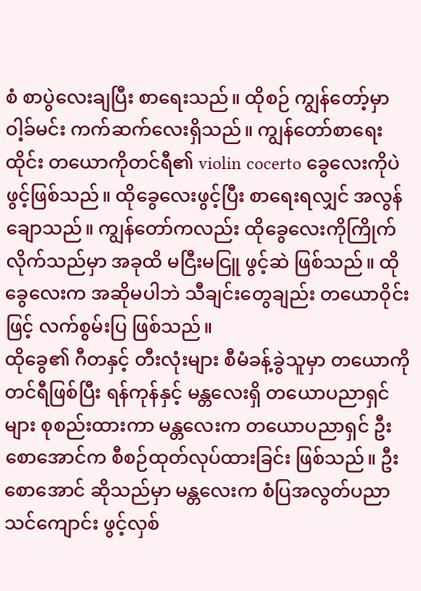စံ စာပွဲလေးချပြီး စာရေးသည်။ ထိုစဉ် ကျွန်တော့်မှာ ဝါ့ခ်မင်း ကက်ဆက်လေးရှိသည်။ ကျွန်တော်စာရေးထိုင်း တယောကိုတင်ရီ၏ violin cocerto ခွေလေးကိုပဲ ဖွင့်ဖြစ်သည်။ ထိုခွေလေးဖွင့်ပြီး စာရေးရလျှင် အလွန်ချောသည်။ ကျွန်တော်ကလည်း ထိုခွေလေးကိုကြိုက်လိုက်သည်မှာ အခုထိ မငြီးမငြူ ဖွင့်ဆဲ ဖြစ်သည်။ ထိုခွေလေးက အဆိုမပါဘဲ သီချင်းတွေချည်း တယောဝိုင်းဖြင့် လက်စွမ်းပြ ဖြစ်သည်။
ထိုခွေ၏ ဂီတနှင့် တီးလုံးများ စီမံခန့်ခွဲသူမှာ တယောကိုတင်ရီဖြစ်ပြီး ရန်ကုန်နှင့် မန္တလေးရှိ တယောပညာရှင်များ စုစည်းထားကာ မန္တလေးက တယောပညာရှင် ဦးစောအောင်က စီစဉ်ထုတ်လုပ်ထားခြင်း ဖြစ်သည်။ ဦးစောအောင် ဆိုသည်မှာ မန္တလေးက စံပြအလွတ်ပညာသင်ကျောင်း ဖွင့်လှစ်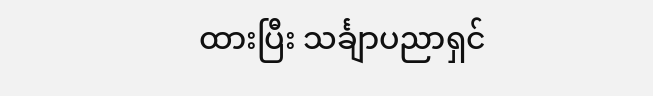ထားပြီး သင်္ချာပညာရှင်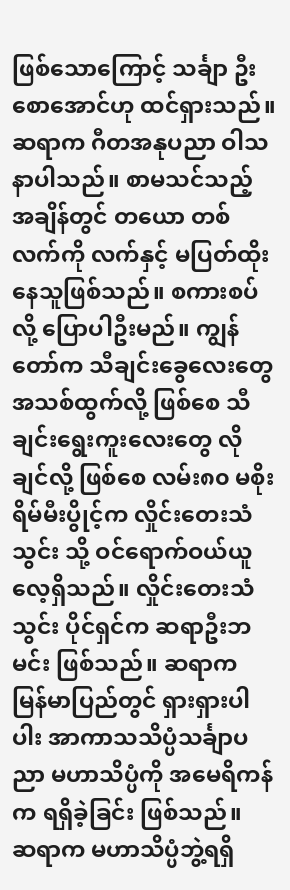ဖြစ်သောကြောင့် သင်္ချာ ဦးစောအောင်ဟု ထင်ရှားသည်။ ဆရာက ဂီတအနုပညာ ဝါသနာပါသည်။ စာမသင်သည့် အချိန်တွင် တယော တစ်လက်ကို လက်နှင့် မပြတ်ထိုးနေသူဖြစ်သည်။ စကားစပ်လို့ ပြောပါဦးမည်။ ကျွန်တော်က သီချင်းခွေလေးတွေ အသစ်ထွက်လို့ ဖြစ်စေ သီချင်းရွေးကူးလေးတွေ လိုချင်လို့ ဖြစ်စေ လမ်း၈၀ မစိုးရိမ်မီးပွိုင့်က လှိုင်းတေးသံသွင်း သို့ ဝင်ရောက်ဝယ်ယူလေ့ရှိသည်။ လှိုင်းတေးသံသွင်း ပိုင်ရှင်က ဆရာဦးဘမင်း ဖြစ်သည်။ ဆရာက မြန်မာပြည်တွင် ရှားရှားပါပါး အာကာသသိပ္ပံသင်္ချာပညာ မဟာသိပ္ပံကို အမေရိကန်က ရရှိခဲ့ခြင်း ဖြစ်သည်။
ဆရာက မဟာသိပ္ပံဘွဲ့ရရှိ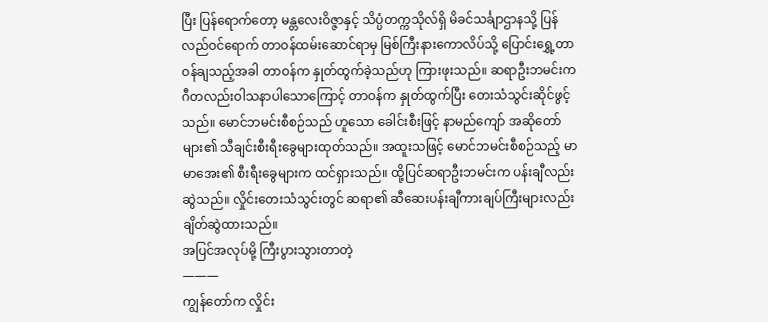ပြီး ပြန်ရောက်တော့ မန္တလေးဝိဇ္ဇာနှင့် သိပ္ပံတက္ကသိုလ်ရှိ မိခင်သင်္ချာဌာနသို့ ပြန်လည်ဝင်ရောက် တာဝန်ထမ်းဆောင်ရာမှ မြစ်ကြီးနားကောလိပ်သို့ ပြောင်းရွှေ့တာဝန်ချသည့်အခါ တာဝန်က နှုတ်ထွက်ခဲ့သည်ဟု ကြားဖုးသည်။ ဆရာဦးဘမင်းက ဂီတလည်းဝါသနာပါသောကြောင့် တာဝန်က နှုတ်ထွက်ပြီး တေးသံသွင်းဆိုင်ဖွင့်သည်။ မောင်ဘမင်းစီစဉ်သည် ဟူသော ခေါင်းစီးဖြင့် နာမည်ကျော် အဆိုတော်များ၏ သီချင်းစီးရီးခွေများထုတ်သည်။ အထူးသဖြင့် မောင်ဘမင်းစီစဉ်သည့် မာမာအေး၏ စီးရီးခွေများက ထင်ရှားသည်။ ထို့ပြင်ဆရာဦးဘမင်းက ပန်းချီလည်း ဆွဲသည်။ လှိုင်းတေးသံသွင်းတွင် ဆရာ၏ ဆီဆေးပန်းချီကားချပ်ကြီးများလည်း ချိတ်ဆွဲထားသည်။
အပြင်အလုပ်မို့ ကြီးပွားသွားတာတဲ့
———
ကျွန်တော်က လှိုင်း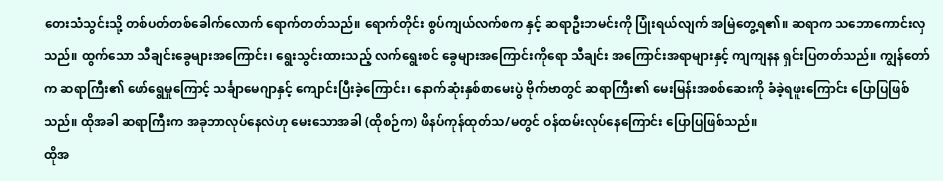တေးသံသွင်းသို့ တစ်ပတ်တစ်ခေါက်လောက် ရောက်တတ်သည်။ ရောက်တိုင်း စွပ်ကျယ်လက်စက နှင့် ဆရာဦးဘမင်းကို ပြုံးရယ်လျက် အမြဲတွေ့ရ၏။ ဆရာက သဘောကောင်းလှသည်။ ထွက်သော သီချင်းခွေများအကြောင်း၊ ရွေးသွင်းထားသည့် လက်ရွေးစင် ခွေများအကြောင်းကိုရော သီချင်း အကြောင်းအရာများနှင့် ကျကျနန ရှင်းပြတတ်သည်။ ကျွန်တော်က ဆရာကြီး၏ ဖော်ရွေမှုကြောင့် သင်္ချာမေဂျာနှင့် ကျောင်းပြီးခဲ့ကြောင်း၊ နောက်ဆုံးနှစ်စာမေးပွဲ ဗိုက်ဗာတွင် ဆရာကြီး၏ မေးမြန်းအစစ်ဆေးကို ခံခဲ့ရဖူးကြောင်း ပြောပြဖြစ်သည်။ ထိုအခါ ဆရာကြီးက အခုဘာလုပ်နေလဲဟု မေးသောအခါ (ထိုစဉ်က) ဖိနပ်ကုန်ထုတ်သ/မတွင် ဝန်ထမ်းလုပ်နေကြောင်း ပြောပြဖြစ်သည်။
ထိုအ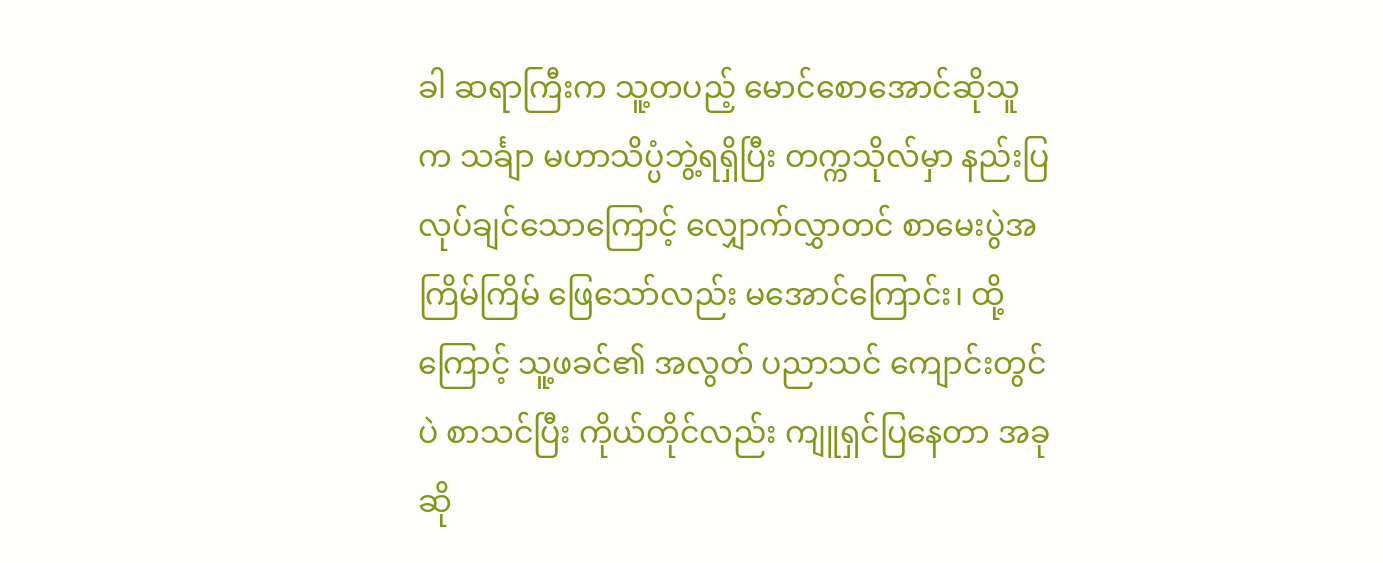ခါ ဆရာကြီးက သူ့တပည့် မောင်စောအောင်ဆိုသူက သင်္ချာ မဟာသိပ္ပံဘွဲ့ရရှိပြီး တက္ကသိုလ်မှာ နည်းပြလုပ်ချင်သောကြောင့် လျှောက်လွှာတင် စာမေးပွဲအကြိမ်ကြိမ် ဖြေသော်လည်း မအောင်ကြောင်း၊ ထို့ကြောင့် သူ့ဖခင်၏ အလွတ် ပညာသင် ကျောင်းတွင်ပဲ စာသင်ပြီး ကိုယ်တိုင်လည်း ကျူရှင်ပြနေတာ အခုဆို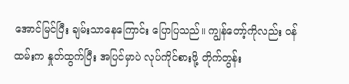အောင်မြင်ပြီး ချမ်းသာနေကြောင်း ပြောပြသည်။ ကျွန်တော့်ကိုလည်း ဝန်ထမ်းက နှုတ်ထွက်ပြီး အပြင်မှာပဲ လုပ်ကိုင်စားဖို့ တိုက်တွန်း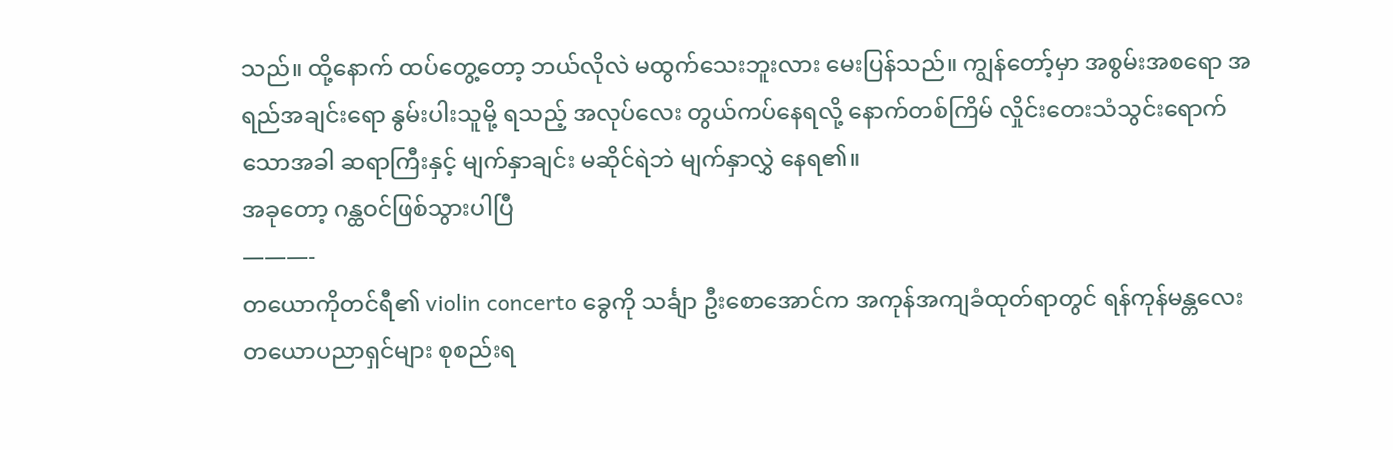သည်။ ထို့နောက် ထပ်တွေ့တော့ ဘယ်လိုလဲ မထွက်သေးဘူးလား မေးပြန်သည်။ ကျွန်တော့်မှာ အစွမ်းအစရော အရည်အချင်းရော နွမ်းပါးသူမို့ ရသည့် အလုပ်လေး တွယ်ကပ်နေရလို့ နောက်တစ်ကြိမ် လှိုင်းတေးသံသွင်းရောက်သောအခါ ဆရာကြီးနှင့် မျက်နှာချင်း မဆိုင်ရဲဘဲ မျက်နှာလွှဲ နေရ၏။
အခုတော့ ဂန္ထဝင်ဖြစ်သွားပါပြီ
———-
တယောကိုတင်ရီ၏ violin concerto ခွေကို သင်္ချာ ဦးစောအောင်က အကုန်အကျခံထုတ်ရာတွင် ရန်ကုန်မန္တလေး တယောပညာရှင်များ စုစည်းရ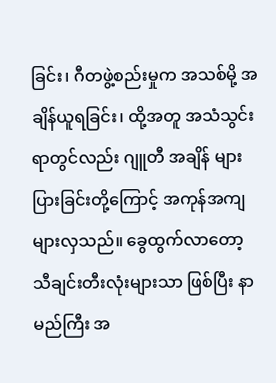ခြင်း၊ ဂီတဖွဲ့စည်းမှုက အသစ်မို့ အချိန်ယူရခြင်း၊ ထို့အတူ အသံသွင်း ရာတွင်လည်း ဂျူတီ အချိန် များပြားခြင်းတို့ကြောင့် အကုန်အကျများလှသည်။ ခွေထွက်လာတော့ သီချင်းတီးလုံးများသာ ဖြစ်ပြီး နာမည်ကြီး အ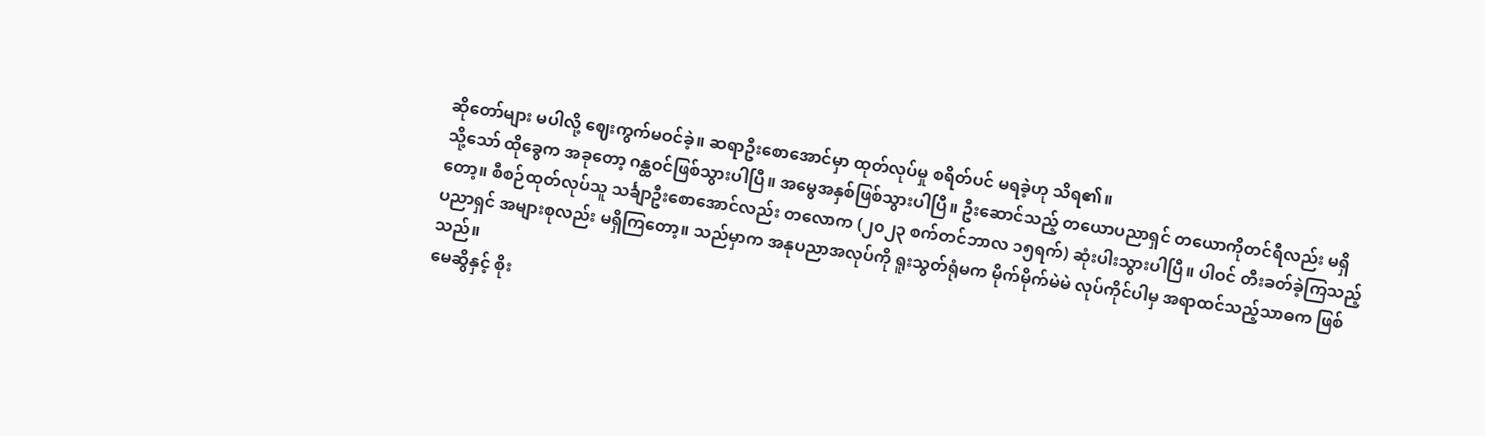ဆိုတော်များ မပါလို့ ဈေးကွက်မဝင်ခဲ့။ ဆရာဦးစောအောင်မှာ ထုတ်လုပ်မှု စရိတ်ပင် မရခဲ့ဟု သိရ၏။
သို့သော် ထိုခွေက အခုတော့ ဂန္ထဝင်ဖြစ်သွားပါပြီ။ အမွေအနှစ်ဖြစ်သွားပါပြီ။ ဦးဆောင်သည့် တယောပညာရှင် တယောကိုတင်ရီလည်း မရှိတော့။ စီစဉ်ထုတ်လုပ်သူ သင်္ချာဦးစောအောင်လည်း တလောက (၂၀၂၃ စက်တင်ဘာလ ၁၅ရက်) ဆုံးပါးသွားပါပြီ။ ပါဝင် တီးခတ်ခဲ့ကြသည့် ပညာရှင် အများစုလည်း မရှိကြတော့။ သည်မှာက အနုပညာအလုပ်ကို ရူးသွတ်ရုံမက မိုက်မိုက်မဲမဲ လုပ်ကိုင်ပါမှ အရာထင်သည့်သာဓက ဖြစ်သည်။
မေဆွိနှင့် စိုး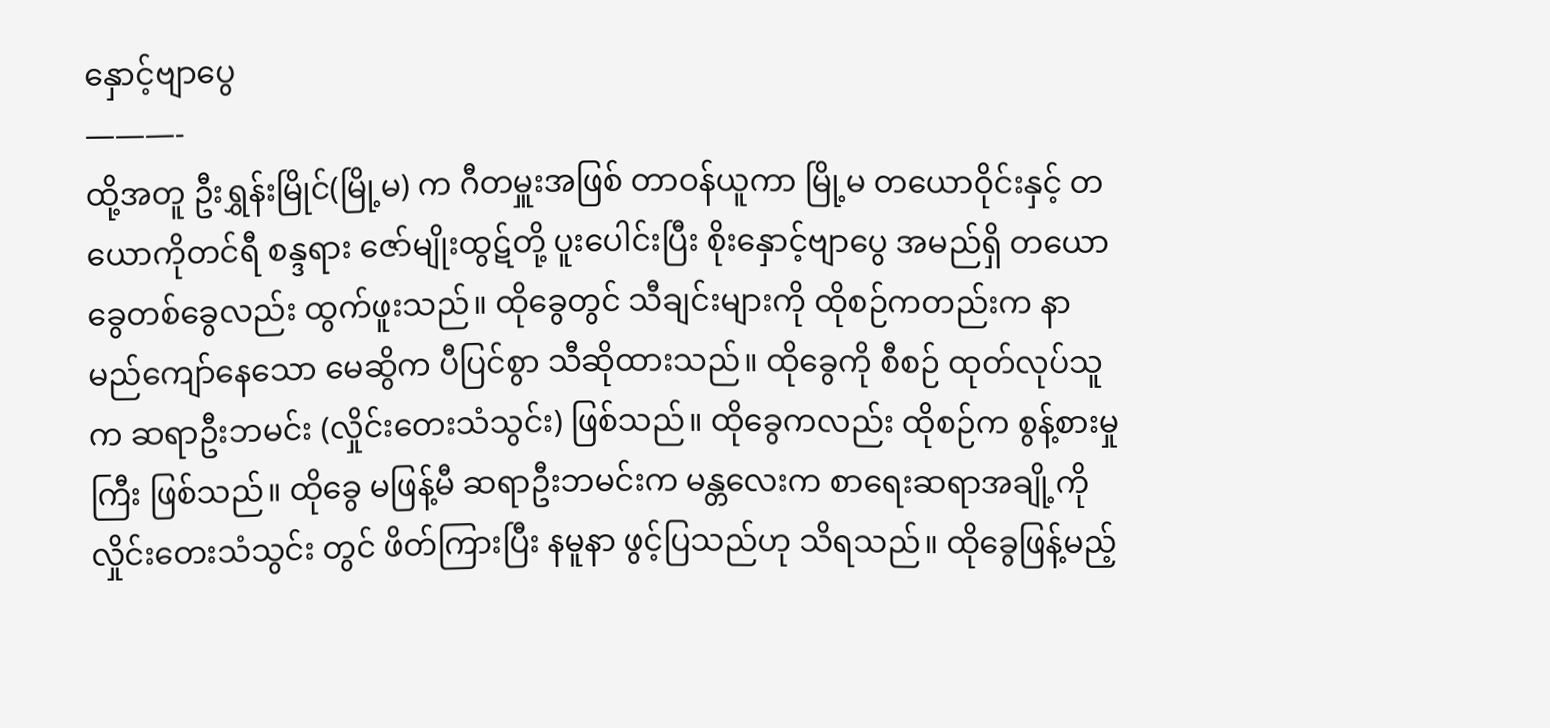နှောင့်ဗျာပွေ
———-
ထို့အတူ ဦးရွှန်းမြိုင်(မြို့မ) က ဂီတမှူးအဖြစ် တာဝန်ယူကာ မြို့မ တယောဝိုင်းနှင့် တယောကိုတင်ရီ စန္ဒရား ဇော်မျိုးထွဋ်တို့ ပူးပေါင်းပြီး စိုးနှောင့်ဗျာပွေ အမည်ရှိ တယောခွေတစ်ခွေလည်း ထွက်ဖူးသည်။ ထိုခွေတွင် သီချင်းများကို ထိုစဉ်ကတည်းက နာမည်ကျော်နေသော မေဆွိက ပီပြင်စွာ သီဆိုထားသည်။ ထိုခွေကို စီစဉ် ထုတ်လုပ်သူက ဆရာဦးဘမင်း (လှိုင်းတေးသံသွင်း) ဖြစ်သည်။ ထိုခွေကလည်း ထိုစဉ်က စွန့်စားမှုကြီး ဖြစ်သည်။ ထိုခွေ မဖြန့်မီ ဆရာဦးဘမင်းက မန္တလေးက စာရေးဆရာအချို့ကို လှိုင်းတေးသံသွင်း တွင် ဖိတ်ကြားပြီး နမူနာ ဖွင့်ပြသည်ဟု သိရသည်။ ထိုခွေဖြန့်မည့်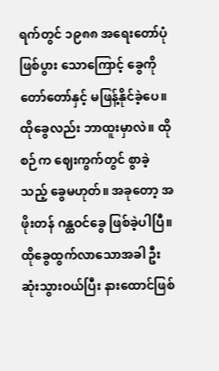ရက်တွင် ၁၉၈၈ အရေးတော်ပုံ ဖြစ်ပွား သောကြောင့် ခွေကို တော်တော်နှင့် မဖြန့်နိုင်ခဲ့ပေ။ ထိုခွေလည်း ဘာထူးမှာလဲ။ ထိုစဉ်က ဈေးကွက်တွင် စွာခဲ့သည့် ခွေမဟုတ်။ အခုတော့ အဖိုးတန် ဂန္ထဝင်ခွေ ဖြစ်ခဲ့ပါပြီ။
ထိုခွေထွက်လာသောအခါ ဦးဆုံးသွားဝယ်ပြီး နားထောင်ဖြစ်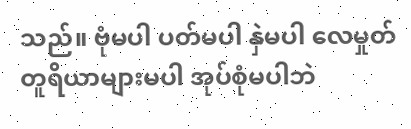သည်။ ဗုံမပါ ပတ်မပါ နှဲမပါ လေမှုတ် တူရိယာများမပါ အုပ်စုံမပါဘဲ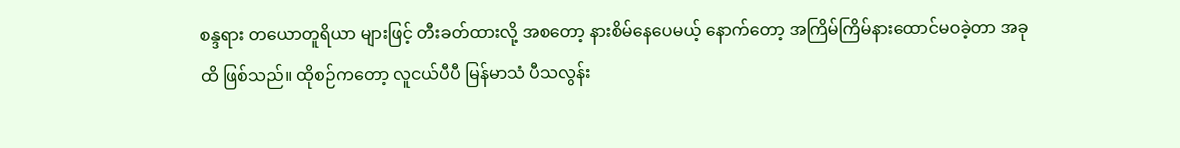စန္ဒရား တယောတူရိယာ များဖြင့် တီးခတ်ထားလို့ အစတော့ နားစိမ်နေပေမယ့် နောက်တော့ အကြိမ်ကြိမ်နားထောင်မဝခဲ့တာ အခုထိ ဖြစ်သည်။ ထိုစဉ်ကတော့ လူငယ်ပီပီ မြန်မာသံ ပီသလွန်း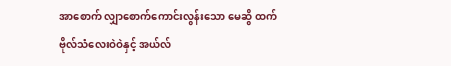အာစောက် လျှာစောက်ကောင်းလွန်းသော မေဆွိ ထက် ဗိုလ်သံလေးဝဲဝဲနှင့် အယ်လ်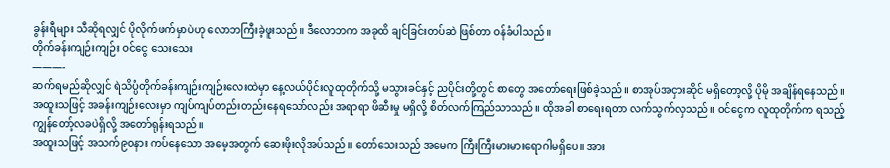ခွန်းရီများ သီဆိုရလျှင် ပိုလိုက်ဖက်မှာပဲဟု လောဘကြီးခဲ့ဖူးသည်။ ဒီလောဘက အခုထိ ချင်ခြင်းတပ်ဆဲ ဖြစ်တာ ဝန်ခံပါသည်။
တိုက်ခန်းကျဉ်းကျဉ်း ဝင်ငွေ သေးသေး
———-
ဆက်ရမည်ဆိုလျှင် ရဲသိပ္ပံတိုက်ခန်းကျဉ်းကျဉ်းလေးထဲမှာ နေ့လယ်ပိုင်းလူထုတိုက်သို့ မသွားခင်နှင့် ညပိုင်းတို့တွင် စာတွေ အတော်ရေးဖြစ်ခဲ့သည်။ စာအုပ်အငှားဆိုင် မရှိတော့လို့ ပိုမို အချိန်ရနေသည်။ အထူးသဖြင့် အခန်းကျဉ်းလေးမှာ ကျပ်ကျပ်တည်းတည်းနေရသော်လည်း အရာရာ ဖိဆီးမှု မရှိလို့ စိတ်လက်ကြည်သာသည်။ ထိုအခါ စာရေးရတာ လက်သွက်လှသည်။ ဝင်ငွေက လူထုတိုက်က ရသည့် ကျွန်တော့်လခပဲရှိလို့ အတော်ရုန်းရသည်။
အထူးသဖြင့် အသက်၉၀နား ကပ်နေသော အမေ့အတွက် ဆေးဖိုးလိုအပ်သည်။ တော်သေးသည် အမေက ကြီးကြီးမားမားရောဂါမရှိပေ။ အား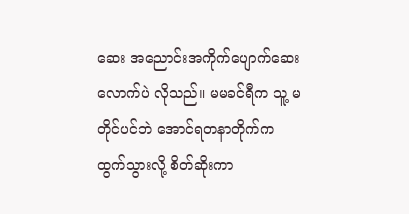ဆေး အညောင်းအကိုက်ပျောက်ဆေးလောက်ပဲ လိုသည်။ မမခင်ရီက သူ့ မတိုင်ပင်ဘဲ အောင်ရတနာတိုက်က ထွက်သွားလို့ စိတ်ဆိုးကာ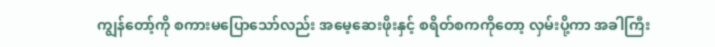ကျွန်တော့်ကို စကားမပြောသော်လည်း အမေ့ဆေးဖိုးနှင့် စရိတ်စကကိုတော့ လှမ်းပို့ကာ အခါကြီး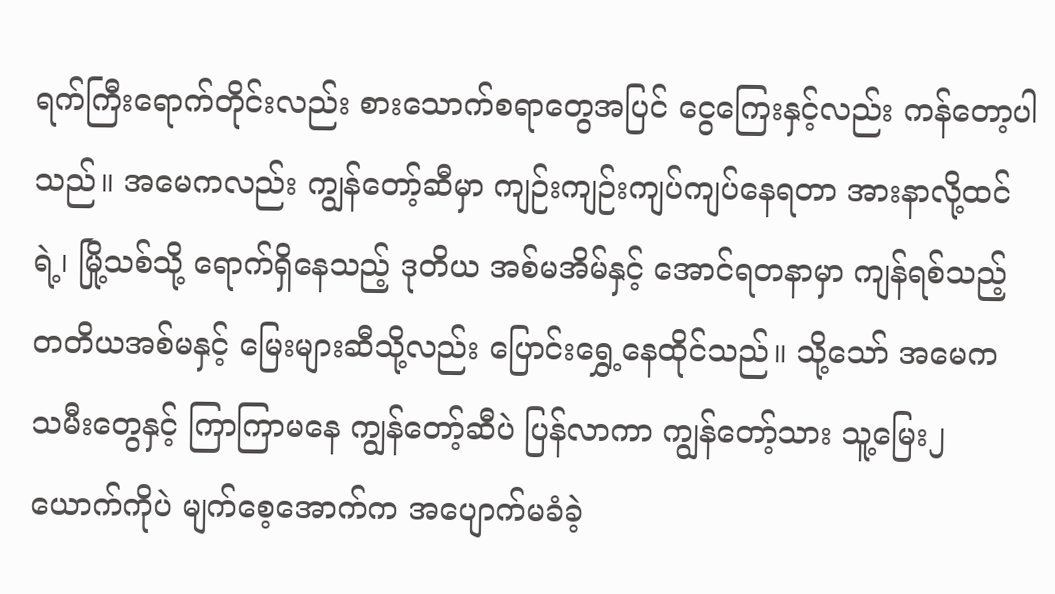ရက်ကြီးရောက်တိုင်းလည်း စားသောက်စရာတွေအပြင် ငွေကြေးနှင့်လည်း ကန်တော့ပါသည်။ အမေကလည်း ကျွန်တော့်ဆီမှာ ကျဉ်းကျဉ်းကျပ်ကျပ်နေရတာ အားနာလို့ထင်ရဲ့၊ မြို့သစ်သို့ ရောက်ရှိနေသည့် ဒုတိယ အစ်မအိမ်နှင့် အောင်ရတနာမှာ ကျန်ရစ်သည့် တတိယအစ်မနှင့် မြေးများဆီသို့လည်း ပြောင်းရွှေ့နေထိုင်သည်။ သို့သော် အမေက သမီးတွေနှင့် ကြာကြာမနေ ကျွန်တော့်ဆီပဲ ပြန်လာကာ ကျွန်တော့်သား သူ့မြေး၂ယောက်ကိုပဲ မျက်စေ့အောက်က အပျောက်မခံခဲ့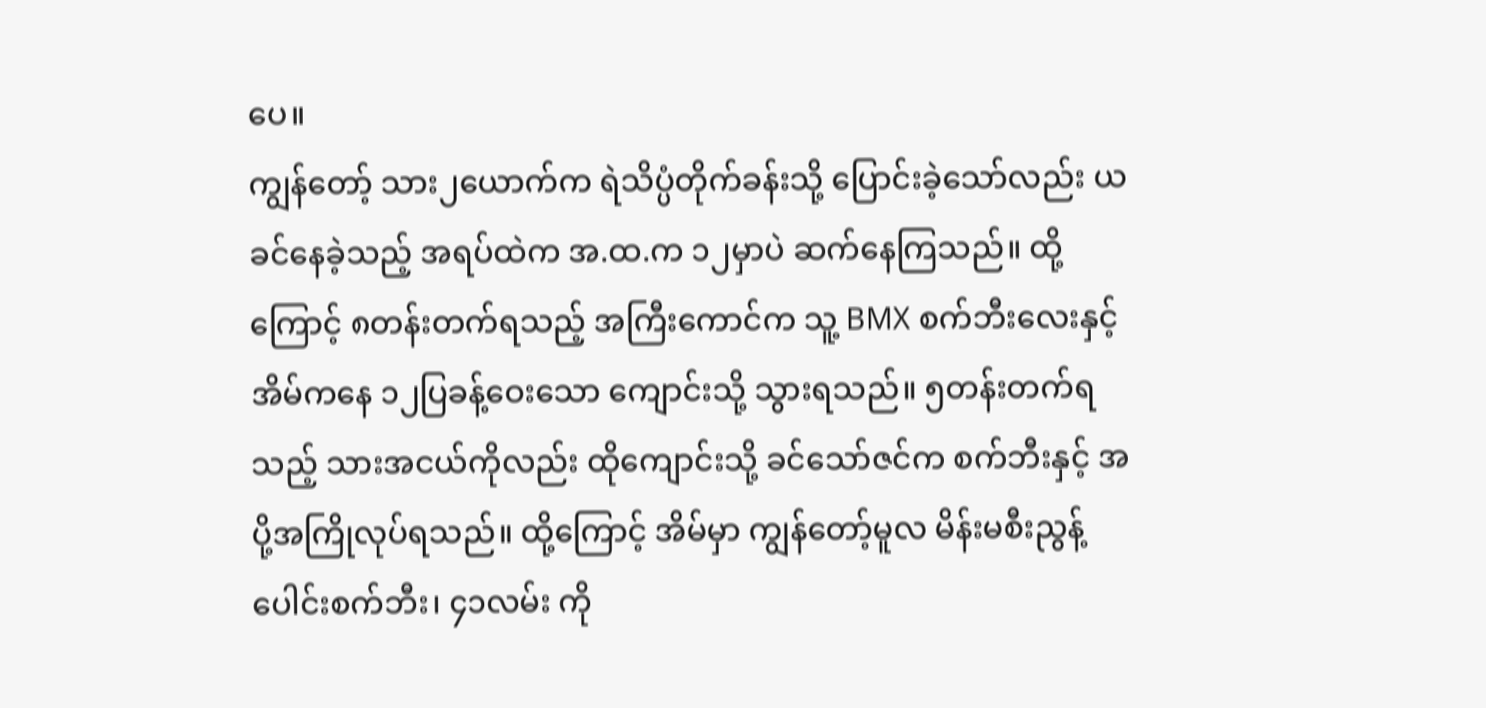ပေ။
ကျွန်တော့် သား၂ယောက်က ရဲသိပ္ပံတိုက်ခန်းသို့ ပြောင်းခဲ့သော်လည်း ယခင်နေခဲ့သည့် အရပ်ထဲက အ.ထ.က ၁၂မှာပဲ ဆက်နေကြသည်။ ထို့ကြောင့် ၈တန်းတက်ရသည့် အကြီးကောင်က သူ့ BMX စက်ဘီးလေးနှင့် အိမ်ကနေ ၁၂ပြခန့်ဝေးသော ကျောင်းသို့ သွားရသည်။ ၅တန်းတက်ရသည့် သားအငယ်ကိုလည်း ထိုကျောင်းသို့ ခင်သော်ဇင်က စက်ဘီးနှင့် အပို့အကြိုလုပ်ရသည်။ ထို့ကြောင့် အိမ်မှာ ကျွန်တော့်မူလ မိန်းမစီးညွန့်ပေါင်းစက်ဘီး၊ ၄၁လမ်း ကို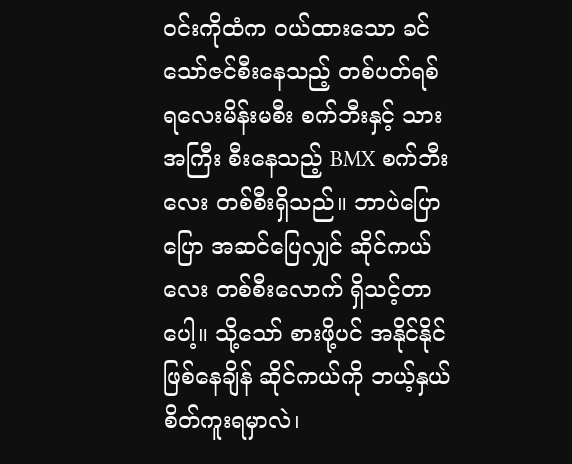ဝင်းကိုထံက ဝယ်ထားသော ခင်သော်ဇင်စီးနေသည့် တစ်ပတ်ရစ် ရလေးမိန်းမစီး စက်ဘီးနှင့် သားအကြီး စီးနေသည့် BMX စက်ဘီးလေး တစ်စီးရှိသည်။ ဘာပဲပြောပြော အဆင်ပြေလျှင် ဆိုင်ကယ်လေး တစ်စီးလောက် ရှိသင့်တာပေါ့။ သို့သော် စားဖို့ပင် အနိုင်နိုင်ဖြစ်နေချိန် ဆိုင်ကယ်ကို ဘယ့်နှယ် စိတ်ကူးရမှာလဲ၊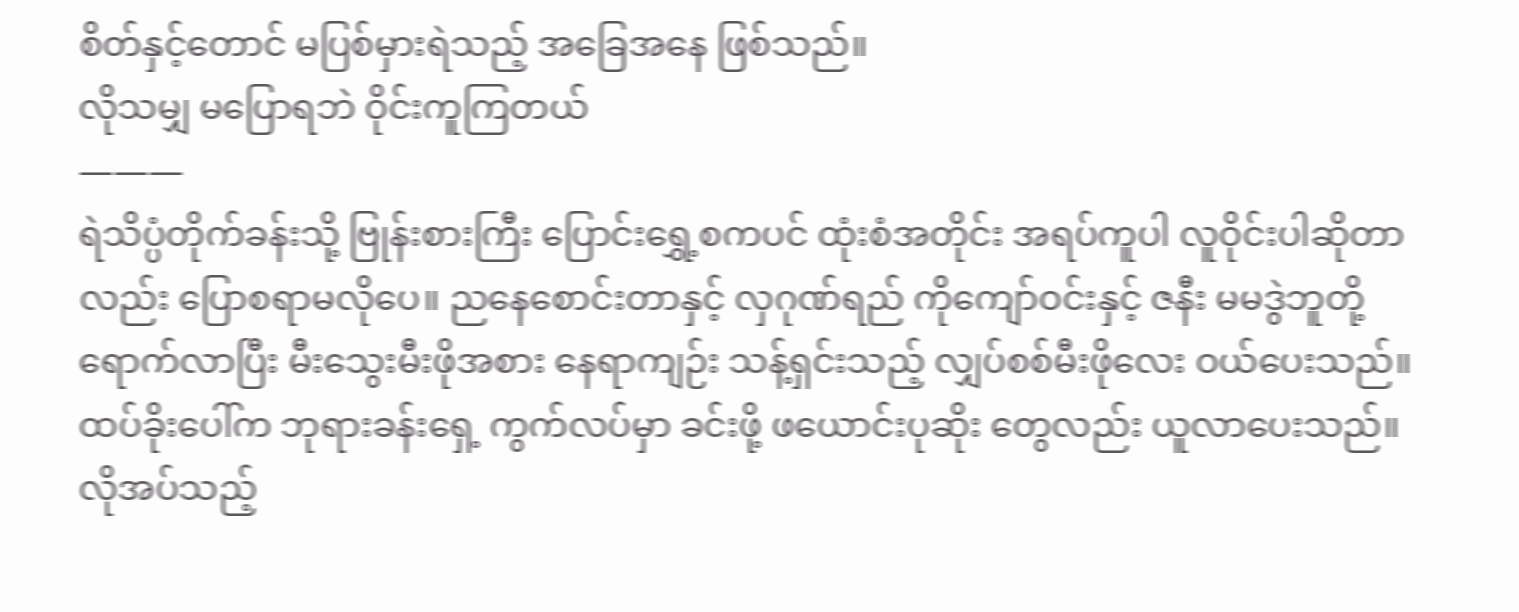စိတ်နှင့်တောင် မပြစ်မှားရဲသည့် အခြေအနေ ဖြစ်သည်။
လိုသမျှ မပြောရဘဲ ဝိုင်းကူကြတယ်
———
ရဲသိပ္ပံတိုက်ခန်းသို့ ဗြုန်းစားကြီး ပြောင်းရွှေ့စကပင် ထုံးစံအတိုင်း အရပ်ကူပါ လူဝိုင်းပါဆိုတာလည်း ပြောစရာမလိုပေ။ ညနေစောင်းတာနှင့် လှဂုဏ်ရည် ကိုကျော်ဝင်းနှင့် ဇနီး မမဒွဲဘူတို့ရောက်လာပြီး မီးသွေးမီးဖိုအစား နေရာကျဉ်း သန့်ရှင်းသည့် လျှပ်စစ်မီးဖိုလေး ဝယ်ပေးသည်။ ထပ်ခိုးပေါ်က ဘုရားခန်းရှေ့ ကွက်လပ်မှာ ခင်းဖို့ ဖယောင်းပုဆိုး တွေလည်း ယူလာပေးသည်။ လိုအပ်သည့်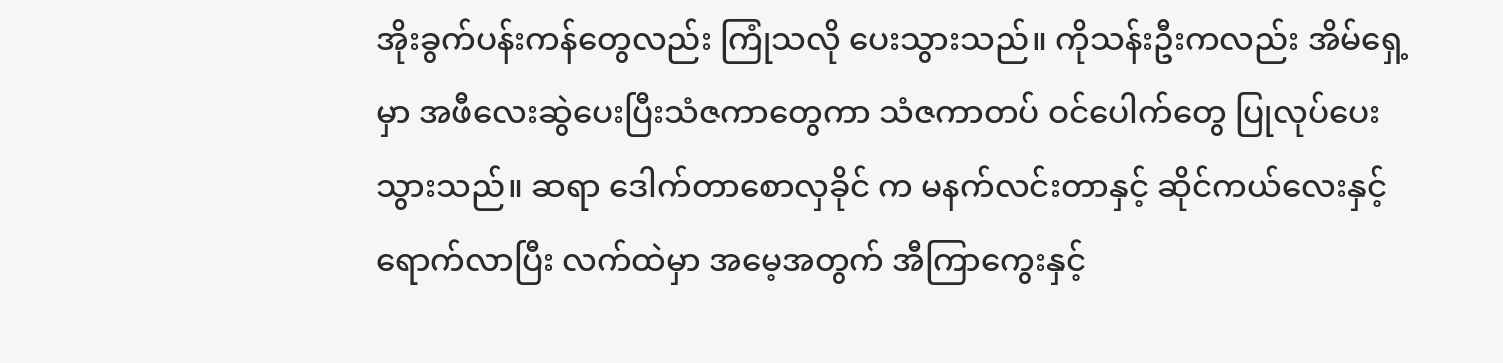အိုးခွက်ပန်းကန်တွေလည်း ကြုံသလို ပေးသွားသည်။ ကိုသန်းဦးကလည်း အိမ်ရှေ့မှာ အဖီလေးဆွဲပေးပြီးသံဇကာတွေကာ သံဇကာတပ် ဝင်ပေါက်တွေ ပြုလုပ်ပေးသွားသည်။ ဆရာ ဒေါက်တာစောလှခိုင် က မနက်လင်းတာနှင့် ဆိုင်ကယ်လေးနှင့် ရောက်လာပြီး လက်ထဲမှာ အမေ့အတွက် အီကြာကွေးနှင့်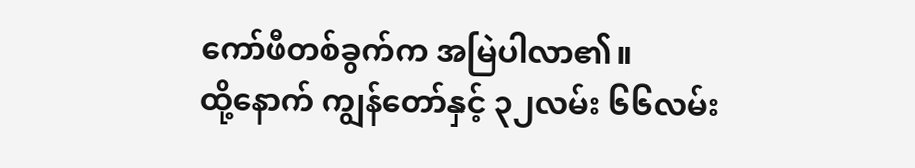ကော်ဖီတစ်ခွက်က အမြဲပါလာ၏။
ထို့နောက် ကျွန်တော်နှင့် ၃၂လမ်း ၆၆လမ်း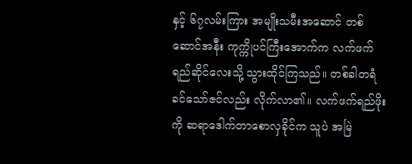နှင့် ၆၇လမ်းကြား အမျိုးသမီးအဆောင် တစ်ဆောင်အနီး ကုက္ကိုပင်ကြီးအောက်က လက်ဖက်ရည်ဆိုင်လေးသို့ သွားထိုင်ကြသည်။ တစ်ခါတရံ ခင်သော်ဇင်လည်း လိုက်လာ၏။ လက်ဖက်ရည်ဖိုးကို ဆရာဒေါက်တာစောလှခိုင်က သူပဲ အမြဲ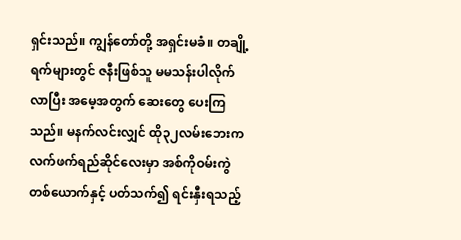ရှင်းသည်။ ကျွန်တော်တို့ အရှင်းမခံ။ တချို့ရက်များတွင် ဇနီးဖြစ်သူ မမသန်းပါလိုက်လာပြီး အမေ့အတွက် ဆေးတွေ ပေးကြသည်။ မနက်လင်းလျှင် ထို၃၂လမ်းဘေးက လက်ဖက်ရည်ဆိုင်လေးမှာ အစ်ကိုဝမ်းကွဲတစ်ယောက်နှင့် ပတ်သက်၍ ရင်းနှီးရသည့်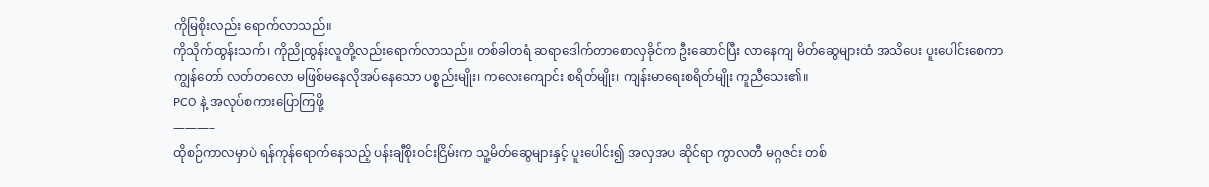ကိုမြစိုးလည်း ရောက်လာသည်။
ကိုသိုက်ထွန်းသက်၊ ကိုညိုထွန်းလူတို့လည်းရောက်လာသည်။ တစ်ခါတရံ ဆရာဒေါက်တာစောလှခိုင်က ဦးဆောင်ပြီး လာနေကျ မိတ်ဆွေများထံ အသိပေး ပူးပေါင်းစေကာ ကျွန်တော် လတ်တလော မဖြစ်မနေလိုအပ်နေသော ပစ္စည်းမျိုး၊ ကလေးကျောင်း စရိတ်မျိုး၊ ကျန်းမာရေးစရိတ်မျိုး ကူညီသေး၏။
PCO နဲ့ အလုပ်စကားပြောကြဖို့
———–
ထိုစဉ်ကာလမှာပဲ ရန်ကုန်ရောက်နေသည့် ပန်းချီစိုးဝင်းငြိမ်းက သူ့မိတ်ဆွေများနှင့် ပူးပေါင်း၍ အလှအပ ဆိုင်ရာ ကွာလတီ မဂ္ဂဇင်း တစ်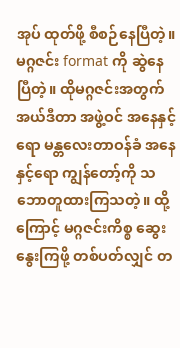အုပ် ထုတ်ဖို့ စီစဉ်နေပြီတဲ့။ မဂ္ဂဇင်း format ကို ဆွဲနေပြီတဲ့။ ထိုမဂ္ဂဇင်းအတွက် အယ်ဒီတာ အဖွဲ့ဝင် အနေနှင့်ရော မန္တလေးတာဝန်ခံ အနေနှင့်ရော ကျွန်တော့်ကို သဘောတူထားကြသတဲ့။ ထို့ကြောင့် မဂ္ဂဇင်းကိစ္စ ဆွေးနွေးကြဖို့ တစ်ပတ်လျှင် တ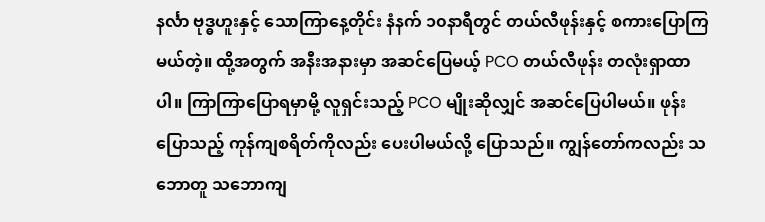နင်္လာ ဗုဒ္ဓဟူးနှင့် သောကြာနေ့တိုင်း နံနက် ၁၀နာရီတွင် တယ်လီဖုန်းနှင့် စကားပြောကြ မယ်တဲ့။ ထို့အတွက် အနီးအနားမှာ အဆင်ပြေမယ့် PCO တယ်လီဖုန်း တလုံးရှာထာပါ။ ကြာကြာပြောရမှာမို့ လူရှင်းသည့် PCO မျိုးဆိုလျှင် အဆင်ပြေပါမယ်။ ဖုန်းပြောသည့် ကုန်ကျစရိတ်ကိုလည်း ပေးပါမယ်လို့ ပြောသည်။ ကျွန်တော်ကလည်း သဘောတူ သဘောကျ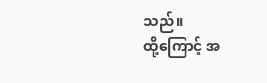သည်။
ထို့ကြောင့် အ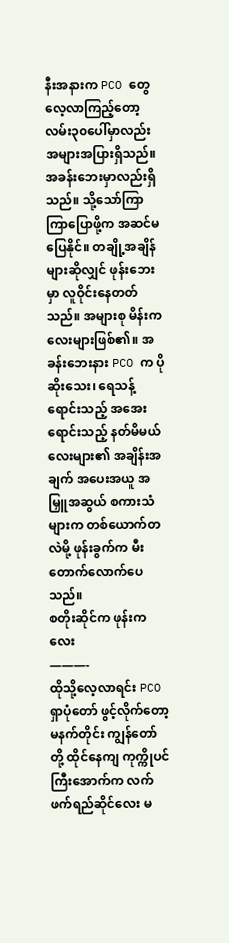နီးအနားက PCO တွေ လေ့လာကြည့်တော့ လမ်း၃၀ပေါ်မှာလည်း အများအပြားရှိသည်။ အခန်းဘေးမှာလည်းရှိသည်။ သို့သော်ကြာကြာပြောဖို့က အဆင်မပြေနိုင်။ တချို့အချိန်များဆိုလျှင် ဖုန်းဘေးမှာ လူဝိုင်းနေတတ်သည်။ အများစု မိန်းကလေးများဖြစ်၏။ အခန်းဘေးနား PCO က ပိုဆိုးသေး၊ ရေသန့်ရောင်းသည့် အအေးရောင်းသည့် နတ်မိမယ်လေးများ၏ အချိန်းအချက် အပေးအယူ အမြှူအဆွယ် စကားသံများက တစ်ယောက်တလဲမို့ ဖုန်းခွက်က မီးတောက်လောက်ပေသည်။
စတိုးဆိုင်က ဖုန်းကလေး
———-
ထိုသို့လေ့လာရင်း PCO ရှာပုံတော် ဖွင့်လိုက်တော့ မနက်တိုင်း ကျွန်တော်တို့ ထိုင်နေကျ ကုက္ကိုပင်ကြီးအောက်က လက်ဖက်ရည်ဆိုင်လေး မ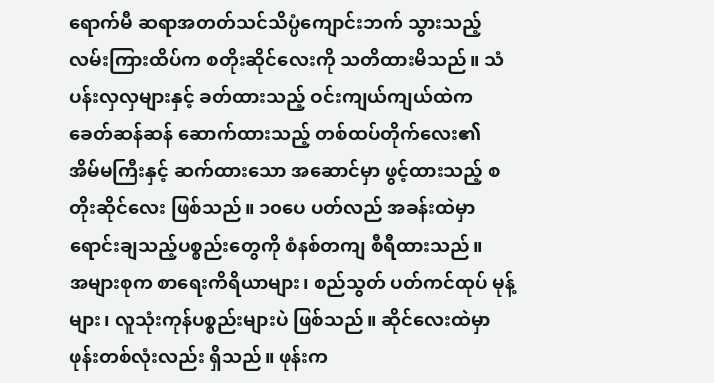ရောက်မီ ဆရာအတတ်သင်သိပ္ပံကျောင်းဘက် သွားသည့် လမ်းကြားထိပ်က စတိုးဆိုင်လေးကို သတိထားမိသည်။ သံပန်းလှလှများနှင့် ခတ်ထားသည့် ဝင်းကျယ်ကျယ်ထဲက ခေတ်ဆန်ဆန် ဆောက်ထားသည့် တစ်ထပ်တိုက်လေး၏ အိမ်မကြီးနှင့် ဆက်ထားသော အဆောင်မှာ ဖွင့်ထားသည့် စတိုးဆိုင်လေး ဖြစ်သည်။ ၁၀ပေ ပတ်လည် အခန်းထဲမှာ ရောင်းချသည့်ပစ္စည်းတွေကို စံနစ်တကျ စီရီထားသည်။
အများစုက စာရေးကိရိယာများ၊ စည်သွတ် ပတ်ကင်ထုပ် မုန့်များ၊ လူသုံးကုန်ပစ္စည်းများပဲ ဖြစ်သည်။ ဆိုင်လေးထဲမှာ ဖုန်းတစ်လုံးလည်း ရှိသည်။ ဖုန်းက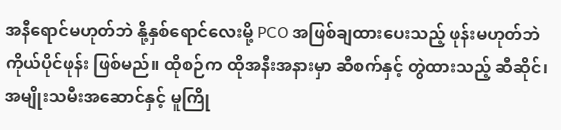အနီရောင်မဟုတ်ဘဲ နို့နှစ်ရောင်လေးမို့ PCO အဖြစ်ချထားပေးသည့် ဖုန်းမဟုတ်ဘဲ ကိုယ်ပိုင်ဖုန်း ဖြစ်မည်။ ထိုစဉ်က ထိုအနီးအနားမှာ ဆီစက်နှင့် တွဲထားသည့် ဆီဆိုင်၊ အမျိုးသမီးအဆောင်နှင့် မူကြို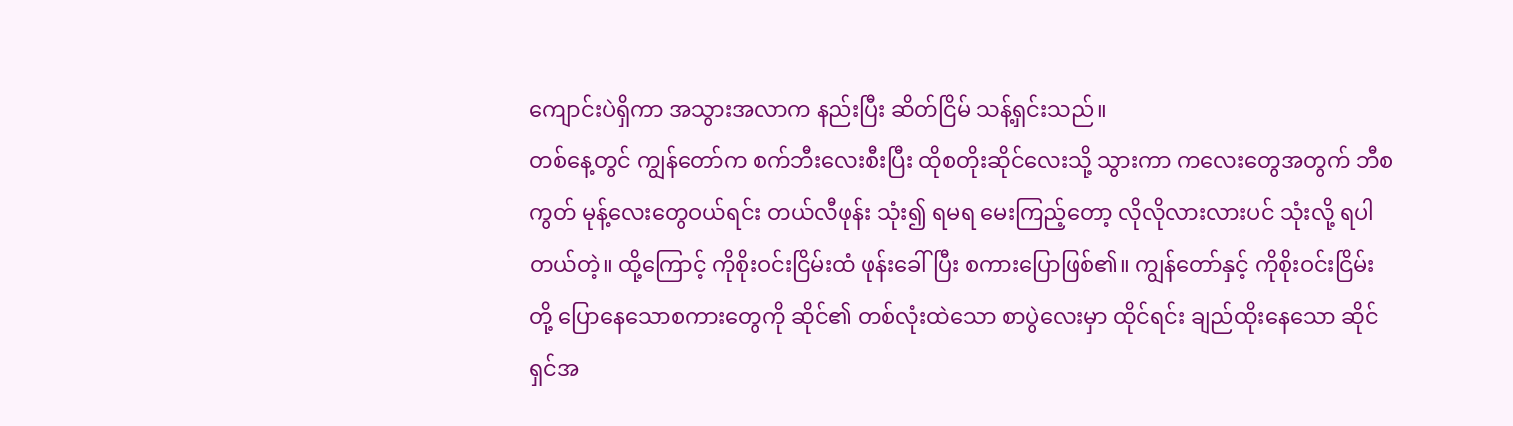ကျောင်းပဲရှိကာ အသွားအလာက နည်းပြီး ဆိတ်ငြိမ် သန့်ရှင်းသည်။
တစ်နေ့တွင် ကျွန်တော်က စက်ဘီးလေးစီးပြီး ထိုစတိုးဆိုင်လေးသို့ သွားကာ ကလေးတွေအတွက် ဘီစကွတ် မုန့်လေးတွေဝယ်ရင်း တယ်လီဖုန်း သုံး၍ ရမရ မေးကြည့်တော့ လိုလိုလားလားပင် သုံးလို့ ရပါတယ်တဲ့။ ထို့ကြောင့် ကိုစိုးဝင်းငြိမ်းထံ ဖုန်းခေါ်ပြီး စကားပြောဖြစ်၏။ ကျွန်တော်နှင့် ကိုစိုးဝင်းငြိမ်းတို့ ပြောနေသောစကားတွေကို ဆိုင်၏ တစ်လုံးထဲသော စာပွဲလေးမှာ ထိုင်ရင်း ချည်ထိုးနေသော ဆိုင်ရှင်အ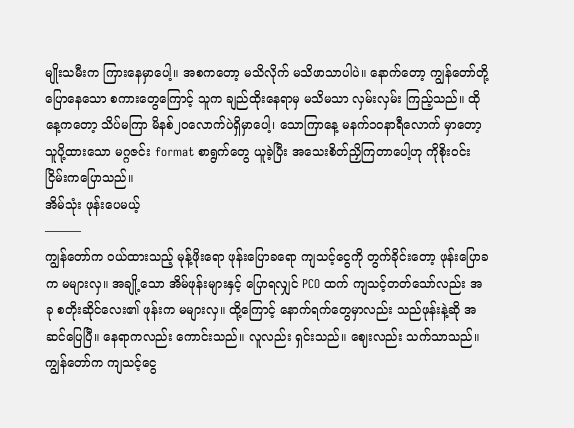မျိုးသမီးက ကြားနေမှာပေါ့။ အစကတော့ မသိလိုက် မသိဖာသာပါပဲ။ နောက်တော့ ကျွန်တော်တို့ ပြောနေသော စကားတွေကြောင့် သူက ချည်ထိုးနေရာမှ မသိမသာ လှမ်းလှမ်း ကြည့်သည်။ ထိုနေ့ကတော့ သိပ်မကြာ မိနစ်၂၀လောက်ပဲရှိမှာပေါ့၊ သောကြာနေ့ မနက်၁၀နာရီလောက် မှာတော့ သူပို့ထားသော မဂ္ဂဇင်း format စာရွက်တွေ ယူခဲ့ပြီး အသေးစိတ်ညှိကြတာပေါ့ဟု ကိုစိုးဝင်းငြိမ်းကပြောသည်။
အိမ်သုံး ဖုန်းပေမယ့်
———
ကျွန်တော်က ဝယ်ထားသည့် မုန့်ဖိုးရော ဖုန်းပြောခရော ကျသင့်ငွေကို တွက်ခိုင်းတော့ ဖုန်းပြောခက မများလှ။ အချို့သော အိမ်ဖုန်းများနှင့် ပြောရလျှင် PCO ထက် ကျသင့်တတ်သော်လည်း အခု စတိုးဆိုင်လေး၏ ဖုန်းက မများလှ။ ထို့ကြောင့် နောက်ရက်တွေမှာလည်း သည်ဖုန်းနဲ့ဆို အဆင်ပြေပြီ။ နေရာကလည်း ကောင်းသည်။ လူလည်း ရှင်းသည်။ ဈေးလည်း သက်သာသည်။ ကျွန်တော်က ကျသင့်ငွေ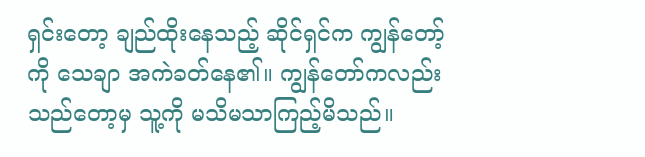ရှင်းတော့ ချည်ထိုးနေသည့် ဆိုင်ရှင်က ကျွန်တော့်ကို သေချာ အကဲခတ်နေ၏။ ကျွန်တော်ကလည်း သည်တော့မှ သူ့ကို မသိမသာကြည့်မိသည်။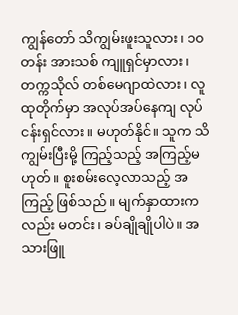ကျွန်တော် သိကျွမ်းဖူးသူလား၊ ၁၀တန်း အားသစ် ကျူရှင်မှာလား၊ တက္ကသိုလ် တစ်မေဂျာထဲလား၊ လူထုတိုက်မှာ အလုပ်အပ်နေကျ လုပ်ငန်းရှင်လား။ မဟုတ်နိုင်။ သူက သိကျွမ်းပြီးမို့ ကြည့်သည့် အကြည့်မဟုတ်။ စူးစမ်းလေ့လာသည့် အကြည့် ဖြစ်သည်။ မျက်နှာထားကလည်း မတင်း၊ ခပ်ချိုချိုပါပဲ။ အသားဖြူ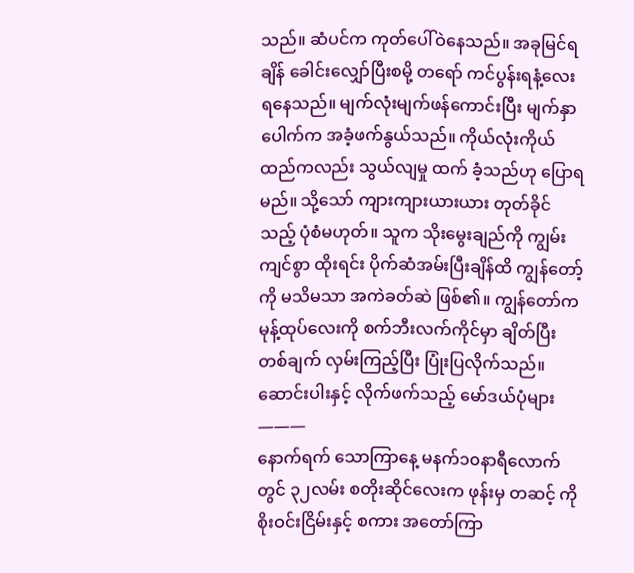သည်။ ဆံပင်က ကုတ်ပေါ်ဝဲနေသည်။ အခုမြင်ရချိန် ခေါင်းလျှော်ပြီးစမို့ တရော် ကင်ပွန်းရနံ့လေး ရနေသည်။ မျက်လုံးမျက်ဖန်ကောင်းပြီး မျက်နှာပေါက်က အခံ့ဖက်နွယ်သည်။ ကိုယ်လုံးကိုယ်ထည်ကလည်း သွယ်လျမှု ထက် ခံ့သည်ဟု ပြောရမည်။ သို့သော် ကျားကျားယားယား တုတ်ခိုင်သည့် ပုံစံမဟုတ်။ သူက သိုးမွေးချည်ကို ကျွမ်းကျင်စွာ ထိုးရင်း ပိုက်ဆံအမ်းပြီးချိန်ထိ ကျွန်တော့်ကို မသိမသာ အကဲခတ်ဆဲ ဖြစ်၏။ ကျွန်တော်က မုန့်ထုပ်လေးကို စက်ဘီးလက်ကိုင်မှာ ချိတ်ပြီး တစ်ချက် လှမ်းကြည့်ပြီး ပြုံးပြလိုက်သည်။
ဆောင်းပါးနှင့် လိုက်ဖက်သည့် မော်ဒယ်ပုံများ
———
နောက်ရက် သောကြာနေ့ မနက်၁၀နာရီလောက်တွင် ၃၂လမ်း စတိုးဆိုင်လေးက ဖုန်းမှ တဆင့် ကိုစိုးဝင်းငြိမ်းနှင့် စကား အတော်ကြာ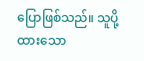ပြောဖြစ်သည်။ သူပို့ထားသော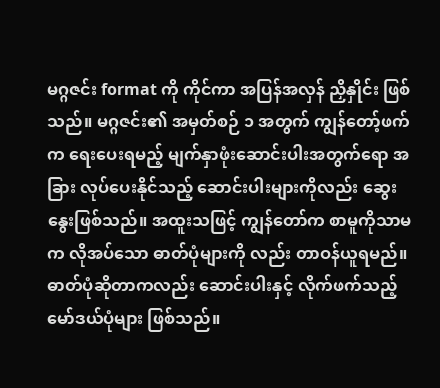မဂ္ဂဇင်း format ကို ကိုင်ကာ အပြန်အလှန် ညှိနှိုင်း ဖြစ်သည်။ မဂ္ဂဇင်း၏ အမှတ်စဉ် ၁ အတွက် ကျွန်တော့်ဖက်က ရေးပေးရမည့် မျက်နှာဖုံးဆောင်းပါးအတွက်ရော အခြား လုပ်ပေးနိုင်သည့် ဆောင်းပါးများကိုလည်း ဆွေးနွေးဖြစ်သည်။ အထူးသဖြင့် ကျွန်တော်က စာမူကိုသာမက လိုအပ်သော ဓာတ်ပုံများကို လည်း တာဝန်ယူရမည်။ ဓာတ်ပုံဆိုတာကလည်း ဆောင်းပါးနှင့် လိုက်ဖက်သည့် မော်ဒယ်ပုံများ ဖြစ်သည်။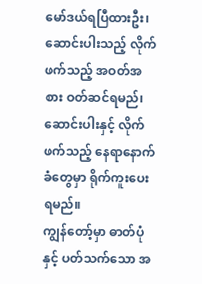မော်ဒယ်ရပြီထားဦး၊ ဆောင်းပါးသည့် လိုက်ဖက်သည့် အဝတ်အစား ဝတ်ဆင်ရမည်၊ ဆောင်းပါးနှင့် လိုက်ဖက်သည့် နေရာနောက်ခံတွေမှာ ရိုက်ကူးပေးရမည်။
ကျွန်တော့်မှာ ဓာတ်ပုံနှင့် ပတ်သက်သော အ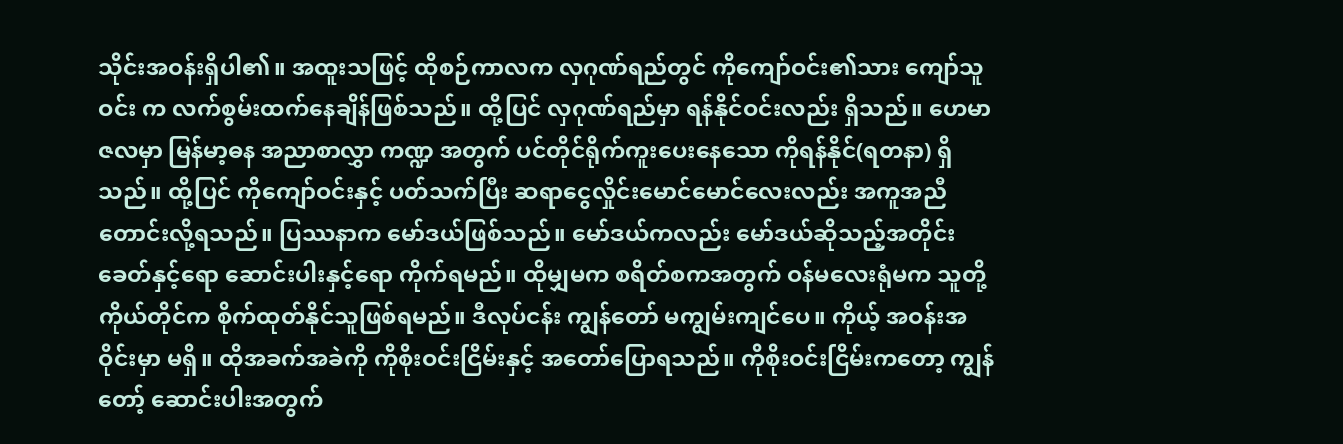သိုင်းအဝန်းရှိပါ၏။ အထူးသဖြင့် ထိုစဉ်ကာလက လှဂုဏ်ရည်တွင် ကိုကျော်ဝင်း၏သား ကျော်သူဝင်း က လက်စွမ်းထက်နေချိန်ဖြစ်သည်။ ထို့ပြင် လှဂုဏ်ရည်မှာ ရန်နိုင်ဝင်းလည်း ရှိသည်။ ဟေမာဇလမှာ မြန်မာ့ဓန အညာစာလွှာ ကဏ္ဍ အတွက် ပင်တိုင်ရိုက်ကူးပေးနေသော ကိုရန်နိုင်(ရတနာ) ရှိသည်။ ထို့ပြင် ကိုကျော်ဝင်းနှင့် ပတ်သက်ပြီး ဆရာငွေလှိုင်းမောင်မောင်လေးလည်း အကူအညီ တောင်းလို့ရသည်။ ပြဿနာက မော်ဒယ်ဖြစ်သည်။ မော်ဒယ်ကလည်း မော်ဒယ်ဆိုသည့်အတိုင်း ခေတ်နှင့်ရော ဆောင်းပါးနှင့်ရော ကိုက်ရမည်။ ထိုမျှမက စရိတ်စကအတွက် ဝန်မလေးရုံမက သူတို့ကိုယ်တိုင်က စိုက်ထုတ်နိုင်သူဖြစ်ရမည်။ ဒီလုပ်ငန်း ကျွန်တော် မကျွမ်းကျင်ပေ။ ကိုယ့် အဝန်းအဝိုင်းမှာ မရှိ။ ထိုအခက်အခဲကို ကိုစိုးဝင်းငြိမ်းနှင့် အတော်ပြောရသည်။ ကိုစိုးဝင်းငြိမ်းကတော့ ကျွန်တော့် ဆောင်းပါးအတွက်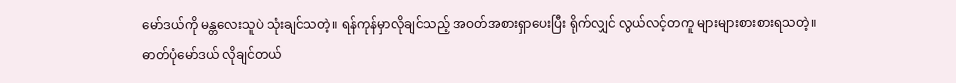မော်ဒယ်ကို မန္တလေးသူပဲ သုံးချင်သတဲ့။ ရန်ကုန်မှာလိုချင်သည့် အဝတ်အစားရှာပေးပြီး ရိုက်လျှင် လွယ်လင့်တကူ များများစားစားရသတဲ့။
ဓာတ်ပုံမော်ဒယ် လိုချင်တယ်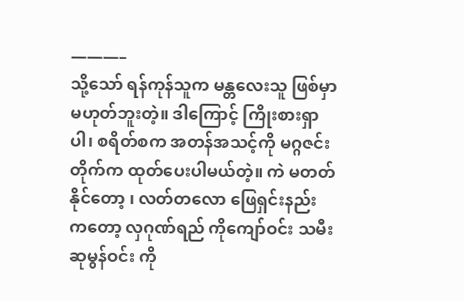———–
သို့သော် ရန်ကုန်သူက မန္တလေးသူ ဖြစ်မှာ မဟုတ်ဘူးတဲ့။ ဒါကြောင့် ကြိုးစားရှာပါ၊ စရိတ်စက အတန်အသင့်ကို မဂ္ဂဇင်းတိုက်က ထုတ်ပေးပါမယ်တဲ့။ ကဲ မတတ်နိုင်တော့ ၊ လတ်တလော ဖြေရှင်းနည်း ကတော့ လှဂုဏ်ရည် ကိုကျော်ဝင်း သမီး ဆုမွန်ဝင်း ကို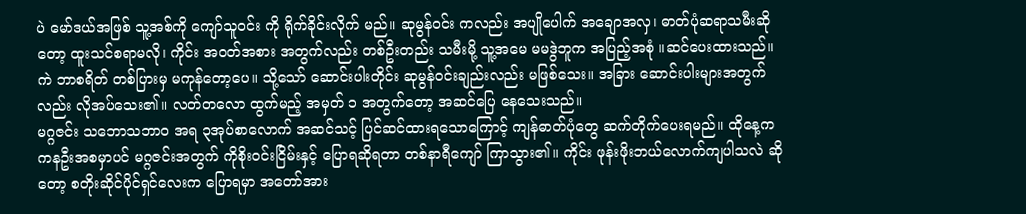ပဲ မော်ဒယ်အဖြစ် သူ့အစ်ကို ကျော်သူဝင်း ကို ရိုက်ခိုင်းလိုက် မည်။ ဆုမွန်ဝင်း ကလည်း အပျိုပေါက် အချောအလှ၊ ဓာတ်ပုံဆရာသမီးဆိုတော့ ထူးသင်စရာမလို၊ ကိုင်း အဝတ်အစား အတွက်လည်း တစ်ဦးတည်း သမီးမို့ သူ့အမေ မမဒွဲဘူက အပြည့်အစုံ ။ဆင်ပေးထားသည်။ ကဲ ဘာစရိတ် တစ်ပြားမှ မကုန်တော့ပေ။ သို့သော် ဆောင်းပါးတိုင်း ဆုမွန်ဝင်းချည်းလည်း မဖြစ်သေး။ အခြား ဆောင်းပါးများအတွက်လည်း လိုအပ်သေး၏။ လတ်တလော ထွက်မည့် အမှတ် ၁ အတွက်တော့ အဆင်ပြေ နေသေးသည်။
မဂ္ဂဇင်း သဘောသဘာဝ အရ ၃အုပ်စာလောက် အဆင်သင့် ပြင်ဆင်ထားရသောကြောင့် ကျန်ဓာတ်ပုံတွေ ဆက်တိုက်ပေးရမည်။ ထိုနေ့က ကနဦးအစမှာပင် မဂ္ဂဇင်းအတွက် ကိုစိုးဝင်းငြိမ်းနှင့် ပြောရဆိုရတာ တစ်နာရီကျော် ကြာသွား၏။ ကိုင်း ဖုန်းဖိုးဘယ်လောက်ကျပါသလဲ ဆိုတော့ စတိုးဆိုင်ပိုင်ရှင်လေးက ပြောရမှာ အတော်အား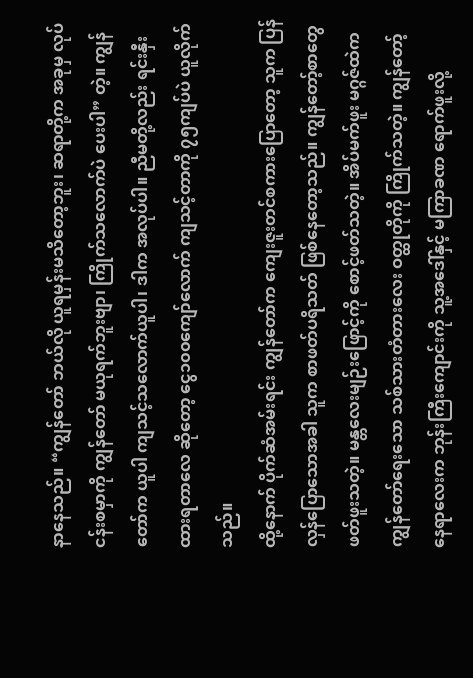နာနေသည်။ “ကျွန်တော် ဘယ်လို ယူရမှန်းမသိတော့ဘူး၊ ဆရာတို့က အခုမှ လုပ်ငန်းစမှာကို ကျွန်တော် မယုရက်ဘူးဗျာ၊ ကြိုက်သလောက်ပဲ ပေးပါ” တဲ့။ ကျွန်တော်က ယူပါ ကျသင့်သလောက်ယူပါ၊ ဒါက အလုပ်ပါ။ ညီမတို့လည်း ရင်းနှီးထားရတာလေ ဆိုတော့ ငွေ၁၀၀ကျော်လောက် ကျသင့်တာကို ၇၅ကျပ်ပဲ ယူလိုက်သည်။
ထို့နောက် ပိုက်ဆံအမ်းရင်း ကျွန်တော်က ကျေးဇူးတင်စကားပြောတော့ သူက ပြန်လှန်ပြောသောအခါ သူက စာဖတ်ပရိသတ် ဖြစ်နေတော့သည်။ ကျွန်တော့်စာတွေ ဖတ်ဖူးသတဲ့။ မန္တလေးမျဉ်းဖြောင့်ကို စောင့်ဖတ်သတဲ့။ အိပ်မက်ဖူး မဂ္ဂဇ်ထဲက ကျွန်တော်ရေးသော သစ်သားတံတားလေး ဝတ္ထုတိုကို ကြိုက်သတဲ့။ ကျွန်တော့် နေရာလေးက ဘုန်းကြီးကျောင်းကို သူ့အဒေါ်နှင့် မကြာခဏ ရောက်ဖူးလို့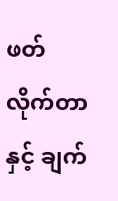ဖတ်လိုက်တာနှင့် ချက်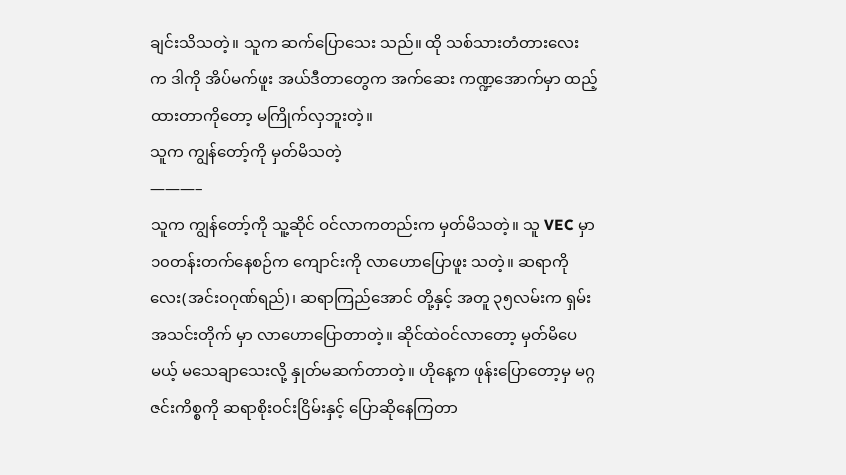ချင်းသိသတဲ့။ သူက ဆက်ပြောသေး သည်။ ထို သစ်သားတံတားလေး က ဒါကို အိပ်မက်ဖူး အယ်ဒီတာတွေက အက်ဆေး ကဏ္ဍအောက်မှာ ထည့်ထားတာကိုတော့ မကြိုက်လှဘူးတဲ့။
သူက ကျွန်တော့်ကို မှတ်မိသတဲ့
———–
သူက ကျွန်တော့်ကို သူ့ဆိုင် ဝင်လာကတည်းက မှတ်မိသတဲ့။ သူ VEC မှာ ၁၀တန်းတက်နေစဉ်က ကျောင်းကို လာဟောပြောဖူး သတဲ့။ ဆရာကိုလေး(အင်းဝဂုဏ်ရည်)၊ ဆရာကြည်အောင် တို့နှင့် အတူ ၃၅လမ်းက ရှမ်းအသင်းတိုက် မှာ လာဟောပြောတာတဲ့။ ဆိုင်ထဲဝင်လာတော့ မှတ်မိပေမယ့် မသေချာသေးလို့ နှုတ်မဆက်တာတဲ့။ ဟိုနေ့က ဖုန်းပြောတော့မှ မဂ္ဂဇင်းကိစ္စကို ဆရာစိုးဝင်းငြိမ်းနှင့် ပြောဆိုနေကြတာ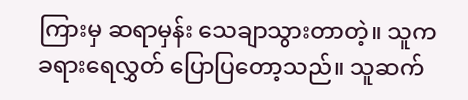ကြားမှ ဆရာမှန်း သေချာသွားတာတဲ့။ သူက ခရားရေလွှတ် ပြောပြတော့သည်။ သူဆက်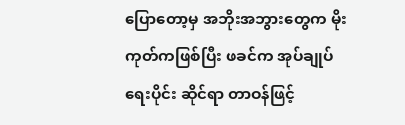ပြောတော့မှ အဘိုးအဘွားတွေက မိုးကုတ်ကဖြစ်ပြီး ဖခင်က အုပ်ချုပ်ရေးပိုင်း ဆိုင်ရာ တာဝန်ဖြင့်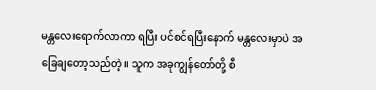မန္တလေးရောက်လာကာ ရပြီး ပင်စင်ရပြီးနောက် မန္တလေးမှာပဲ အခြေချတော့သည်တဲ့။ သူက အခုကျွန်တော်တို့ စီ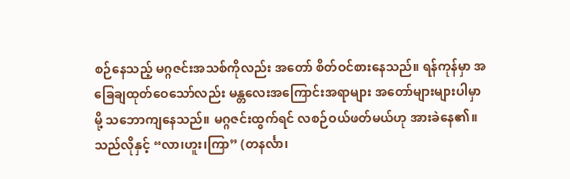စဉ်နေသည့် မဂ္ဂဇင်းအသစ်ကိုလည်း အတော် စိတ်ဝင်စားနေသည်။ ရန်ကုန်မှာ အခြေချထုတ်ဝေသော်လည်း မန္တလေးအကြောင်းအရာများ အတော်များများပါမှာမို့ သဘောကျနေသည်။ မဂ္ဂဇင်းထွက်ရင် လစဉ်ဝယ်ဖတ်မယ်ဟု အားခဲနေ၏။
သည်လိုနှင့် “လာ၊ဟူး၊ကြာ” (တနင်္လာ၊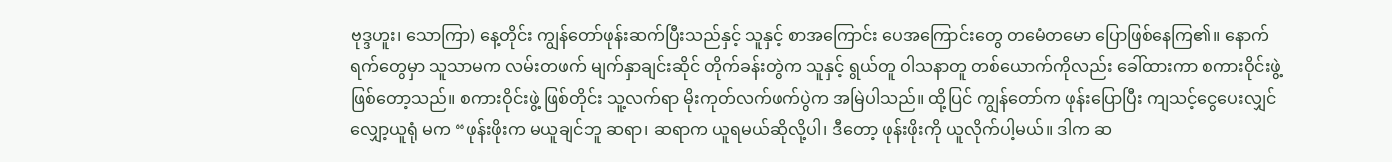ဗုဒ္ဒဟူး၊ သောကြာ) နေ့တိုင်း ကျွန်တော်ဖုန်းဆက်ပြီးသည်နှင့် သူနှင့် စာအကြောင်း ပေအကြောင်းတွေ တမေံတမော ပြောဖြစ်နေကြ၏။ နောက်ရက်တွေမှာ သူသာမက လမ်းတဖက် မျက်နှာချင်းဆိုင် တိုက်ခန်းတွဲက သူနှင့် ရွယ်တူ ဝါသနာတူ တစ်ယောက်ကိုလည်း ခေါ်ထားကာ စကားဝိုင်းဖွဲ့ဖြစ်တော့သည်။ စကားဝိုင်းဖွဲ့ ဖြစ်တိုင်း သူ့လက်ရာ မိုးကုတ်လက်ဖက်ပွဲက အမြဲပါသည်။ ထို့ပြင် ကျွန်တော်က ဖုန်းပြောပြီး ကျသင့်ငွေပေးလျှင် လျှော့ယူရုံ မက “ဖုန်းဖိုးက မယူချင်ဘူ ဆရာ၊ ဆရာက ယူရမယ်ဆိုလို့ပါ၊ ဒီတော့ ဖုန်းဖိုးကို ယူလိုက်ပါ့မယ်။ ဒါက ဆ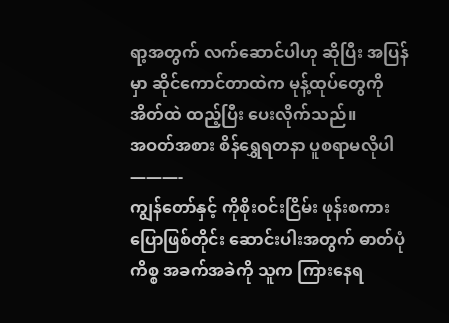ရာ့အတွက် လက်ဆောင်ပါဟု ဆိုပြီး အပြန်မှာ ဆိုင်ကောင်တာထဲက မုန့်ထုပ်တွေကို အိတ်ထဲ ထည့်ပြီး ပေးလိုက်သည်။
အဝတ်အစား စိန်ရွှေရတနာ ပူစရာမလိုပါ
———-
ကျွန်တော်နှင့် ကိုစိုးဝင်းငြိမ်း ဖုန်းစကားပြောဖြစ်တိုင်း ဆောင်းပါးအတွက် ဓာတ်ပုံကိစ္စ အခက်အခဲကို သူက ကြားနေရ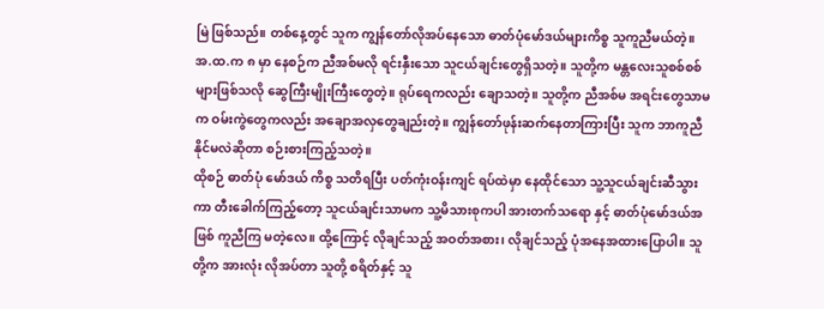မြဲ ဖြစ်သည်။ တစ်နေ့တွင် သူက ကျွန်တော်လိုအပ်နေသော ဓာတ်ပုံမော်ဒယ်များကိစ္စ သူကူညီမယ်တဲ့။ အ.ထ.က ၈ မှာ နေစဉ်က ညီအစ်မလို ရင်းနှီးသော သူငယ်ချင်းတွေရှိသတဲ့။ သူတို့က မန္တလေးသူစစ်စစ်များဖြစ်သလို ဆွေကြီးမျိုးကြီးတွေတဲ့။ ရုပ်ရေကလည်း ချောသတဲ့။ သူတို့က ညီအစ်မ အရင်းတွေသာမက ဝမ်းကွဲတွေကလည်း အချောအလှတွေချည်းတဲ့။ ကျွန်တော်ဖုန်းဆက်နေတာကြားပြီး သူက ဘာကူညီနိုင်မလဲဆိုတာ စဉ်းစားကြည့်သတဲ့။
ထိုစဉ် ဓာတ်ပုံ မော်ဒယ် ကိစ္စ သတိရပြီး ပတ်ကုံးဝန်းကျင် ရပ်ထဲမှာ နေထိုင်သော သူ့သူငယ်ချင်းဆီသွားကာ တီးခေါက်ကြည့်တော့ သူငယ်ချင်းသာမက သူ့မိသားစုကပါ အားတက်သရော နှင့် ဓာတ်ပုံမော်ဒယ်အဖြစ် ကူညီကြ မတဲ့လေ။ ထို့ကြောင့် လိုချင်သည့် အဝတ်အစား၊ လိုချင်သည့် ပုံအနေအထားပြောပါ။ သူတို့က အားလုံး လိုအပ်တာ သူတို့ စရိတ်နှင့် သူ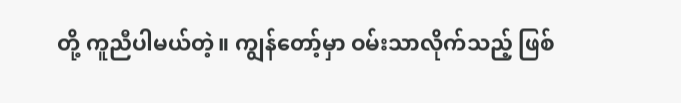တို့ ကူညီပါမယ်တဲ့။ ကျွန်တော့်မှာ ဝမ်းသာလိုက်သည့် ဖြစ်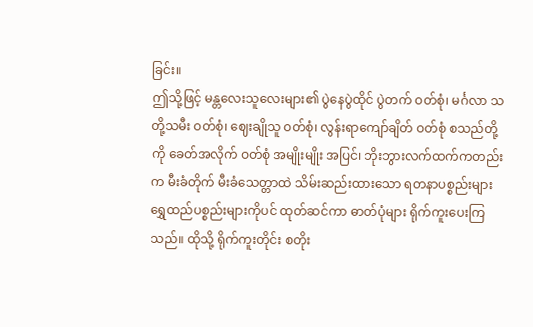ခြင်း။
ဤသို့ဖြင့် မန္တလေးသူလေးများ၏ ပွဲနေပွဲထိုင် ပွဲတက် ဝတ်စုံ၊ မင်္ဂလာ သတို့သမီး ဝတ်စုံ၊ ဈေးချိုသူ ဝတ်စုံ၊ လွန်းရာကျော်ချိတ် ဝတ်စုံ စသည်တို့ကို ခေတ်အလိုက် ဝတ်စုံ အမျိုးမျိုး အပြင်၊ ဘိုးဘွားလက်ထက်ကတည်းက မီးခံတိုက် မီးခံသေတ္တာထဲ သိမ်းဆည်းထားသော ရတနာပစ္စည်းများ ရွှေထည်ပစ္စည်းများကိုပင် ထုတ်ဆင်ကာ ဓာတ်ပုံများ ရိုက်ကူးပေးကြသည်။ ထိုသို့ ရိုက်ကူးတိုင်း စတိုး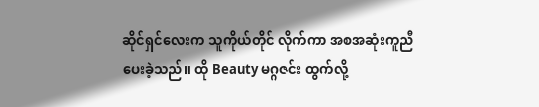ဆိုင်ရှင်လေးက သူကိုယ်တိုင် လိုက်ကာ အစအဆုံးကူညီပေးခဲ့သည်။ ထို Beauty မဂ္ဂဇင်း ထွက်လို့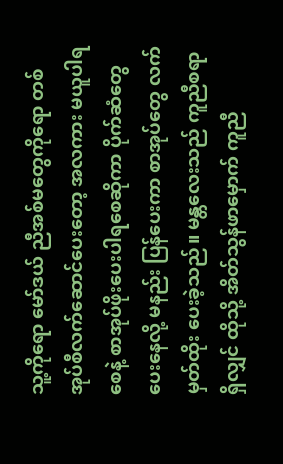သူ့ကိုရော မော်ဒယ် ညီအစ်မတွေကိုရော တစ်အုပ်စီလက်ဆောင်ပေးတော့ အလကား မယူပါရစေနဲ့ စာအုပ်ဖိုးပေးပါရစေဆိုကာ ပိုက်ဆံတွေ ပေးနေလို့ မနည်း ပြန်ပေးကာ စာအုပ်တွေ လက်မှတ်ထိုး ပေးခဲ့သည်။ မန္တလေးသည် ကူညီစရာရှိလျှင် ထိုသို့ အိတ်သွန်ဖာမှောက် ကူညီ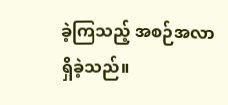ခဲ့ကြသည့် အစဉ်အလာရှိခဲ့သည်။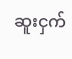ဆူးငှက်